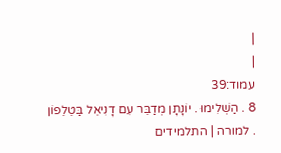|
|
עמוד:39
8 . הַשְׁלִימוּ . יוֹנָתָן מְדַבֵּר עִם דָנִיאֵל בַּטֵלֵפוֹן . למורה | התלמידים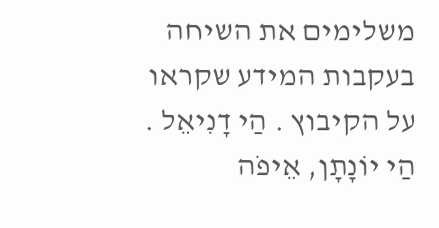משלימים את השיחה בעקבות המידע שקראו על הקיבוץ . הַי דָנִיאֵל . הַי יוֹנָתָן, אֵיפֹה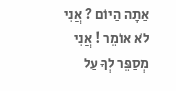אַתָה הַיוֹם ? אֲנִי לֹא אוֹמֵר ! אֲנִי מְסַפֵּר לְךָ עַל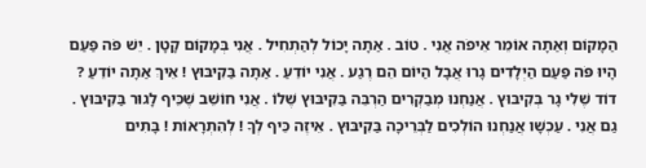הַמָקוֹם וְאַתָה אוֹמֵר אֵיפֹה אֲנִי . טוֹב . אַתָה יָכוֹל לְהַתְחִיל . אֲנִי בְּמָקוֹם קָטָן . יֵשׁ פֹּה פַּעַם הָיוּ פֹּה פַּעַם הַיְלָדִים גָרוּ אֲבָל הַיוֹם הֵם רֶגַע . אֲנִי יוֹדֵעַ . אַתָה בַּקִיבּוּץ ! אֵיךְ אַתָה יוֹדֵעַ ? דוֹד שֶׁלִי גָר בְּקִיבּוּץ . אֲנַחְנוּ מְבַקְרִים הַרְבֵּה בַּקִיבּוּץ שֶׁלוֹ . אֲנִי חוֹשֵׁב שֶׁכֵּיף לָגוּר בַּקִיבּוּץ . גַם אֲנִי . עַכְשָׁו אֲנַחְנוּ הוֹלְכִים לַבְּרֵיכָה בַּקִיבּוּץ . אֵיזֶה כֵּיף לְךָ ! לְהִתְרָאוֹת ! בָּתִים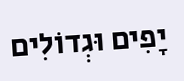יָפִים וּגְדוֹלִים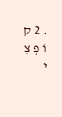. 2 ק וֹ פְ צִ י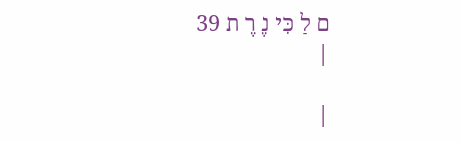ם לַ כִּי נֶ רֶ ת 39
|

|